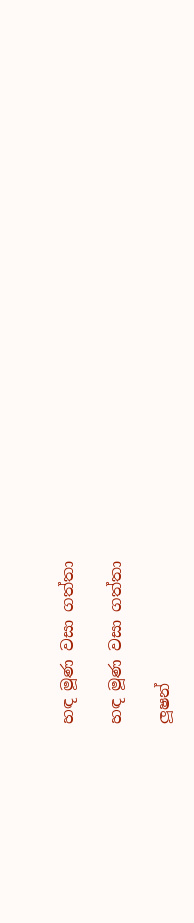හඳ මූණ වසා ගත්තා

හඳ මූණ වසා ගත්තා

ලූෂන්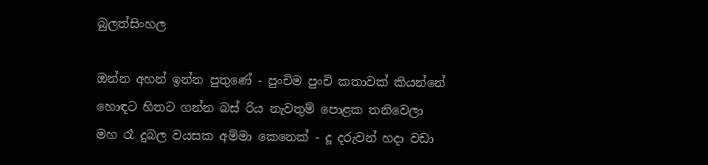බුලත්සිංහල

ඔන්න අහන් ඉන්න පුතුණේ - පුංචිම පුංචි කතාවක් කියන්නේ හොඳට හිතට ගන්න බස් රිය නැවතුම් පොළක තනිවෙලා මහ රෑ දුබල වයසක අම්මා කෙනෙක් - දූ දරුවන් හදා වඩා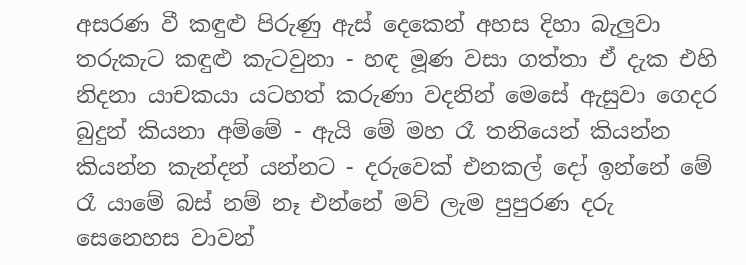අසරණ වී කඳුළු පිරුණු ඇස් දෙකෙන් අහස දිහා බැලුවා තරුකැට කඳුළු කැටවුනා - හඳ මූණ වසා ගත්තා ඒ දැක එහි නිදනා යාචකයා යටහත් කරුණා වදනින් මෙසේ ඇසුවා ගෙදර බුදුන් කියනා අම්මේ - ඇයි මේ මහ රෑ තනියෙන් කියන්න කියන්න කැන්දන් යන්නට - දරුවෙක් එනකල් දෝ ඉන්නේ මේ රෑ යාමේ බස් නම් නෑ එන්නේ මව් ලැම පුපුරණ දරු සෙනෙහස වාවන්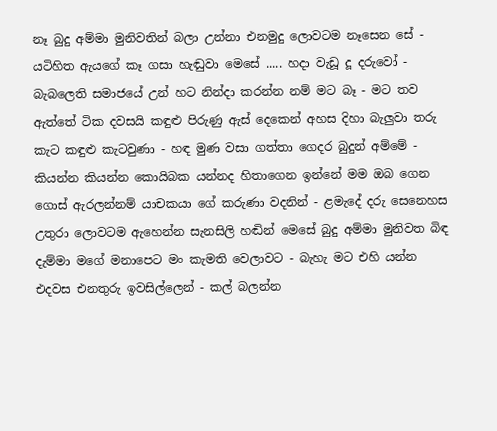නෑ බුදු අම්මා මුනිවතින් බලා උන්නා එනමුදු ලොවටම නෑසෙන සේ - යටිහිත ඇයගේ කෑ ගසා හැඬුවා මෙසේ ..... හදා වැඩූ දූ දරුවෝ - බැබලෙති සමාජයේ උන් හට නින්දා කරන්න නම් මට බෑ - මට තව ඇත්තේ ටික දවසයි කඳුළු පිරුණු ඇස් දෙකෙන් අහස දිහා බැලුවා තරු කැට කඳුළු කැටවුණා - හඳ මුණ වසා ගත්තා ගෙදර බුදුන් අම්මේ - කියන්න කියන්න කොයිබක යන්නද හිතාගෙන ඉන්නේ මම ඔබ ගෙන ගොස් ඇරලන්නම් යාචකයා ගේ කරුණා වදනින් - ළමැදේ දරු සෙනෙහස උතුරා ලොවටම ඇහෙන්න සැනසිලි හඬින් මෙසේ බුදු අම්මා මුනිවත බිඳ දැම්මා මගේ මනාපෙට මං කැමති වෙලාවට - බැහැ මට එහි යන්න එදවස එනතුරු ඉවසිල්ලෙන් - කල් බලන්න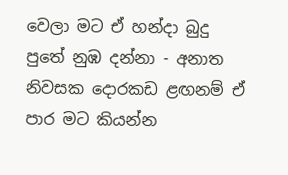වෙලා මට ඒ හන්දා බුදු පුතේ නුඹ දන්නා - අනාත නිවසක දොරකඩ ළඟනම් ඒ පාර මට කියන්න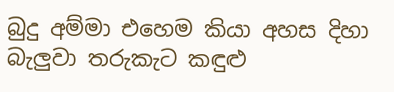බුදු අම්මා එහෙම කියා අහස දිහා බැලුවා තරුකැට කඳුළු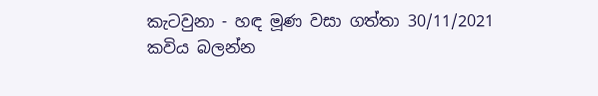කැටවුනා - හඳ මූණ වසා ගත්තා 30/11/2021
කවිය බලන්න